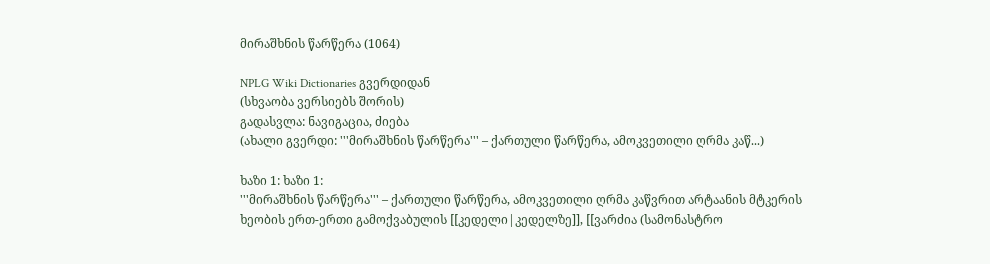მირაშხნის წარწერა (1064)

NPLG Wiki Dictionaries გვერდიდან
(სხვაობა ვერსიებს შორის)
გადასვლა: ნავიგაცია, ძიება
(ახალი გვერდი: '''მირაშხნის წარწერა''' – ქართული წარწერა, ამოკვეთილი ღრმა კაწ...)

ხაზი 1: ხაზი 1:
'''მირაშხნის წარწერა''' – ქართული წარწერა, ამოკვეთილი ღრმა კაწვრით არტაანის მტკერის ხეობის ერთ-ერთი გამოქვაბულის [[კედელი|კედელზე]], [[ვარძია (სამონასტრო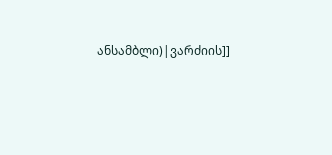ანსამბლი)|ვარძიის]]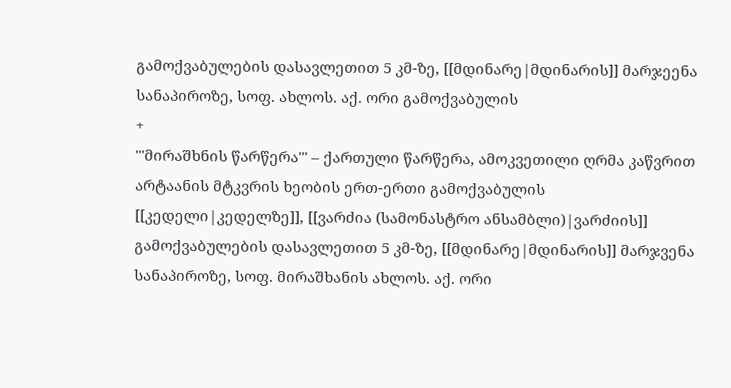გამოქვაბულების დასავლეთით 5 კმ-ზე, [[მდინარე|მდინარის]] მარჯეენა სანაპიროზე, სოფ. ახლოს. აქ. ორი გამოქვაბულის
+
'''მირაშხნის წარწერა''' – ქართული წარწერა, ამოკვეთილი ღრმა კაწვრით არტაანის მტკვრის ხეობის ერთ-ერთი გამოქვაბულის [[კედელი|კედელზე]], [[ვარძია (სამონასტრო ანსამბლი)|ვარძიის]] გამოქვაბულების დასავლეთით 5 კმ-ზე, [[მდინარე|მდინარის]] მარჯვენა სანაპიროზე, სოფ. მირაშხანის ახლოს. აქ. ორი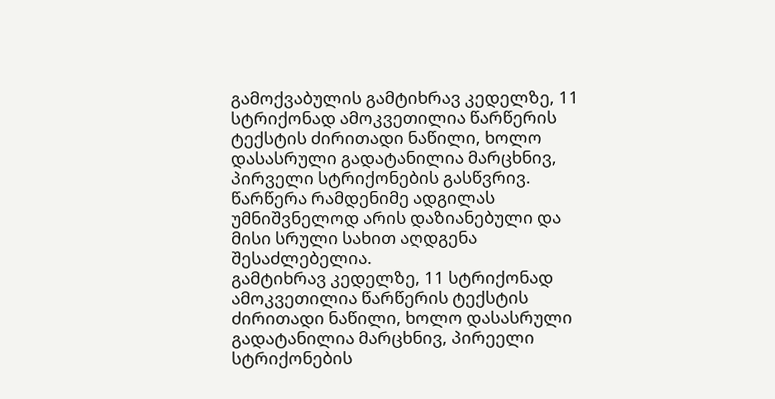გამოქვაბულის გამტიხრავ კედელზე, 11 სტრიქონად ამოკვეთილია წარწერის ტექსტის ძირითადი ნაწილი, ხოლო დასასრული გადატანილია მარცხნივ, პირველი სტრიქონების გასწვრივ. წარწერა რამდენიმე ადგილას უმნიშვნელოდ არის დაზიანებული და მისი სრული სახით აღდგენა შესაძლებელია.
გამტიხრავ კედელზე, 11 სტრიქონად ამოკვეთილია წარწერის ტექსტის ძირითადი ნაწილი, ხოლო დასასრული გადატანილია მარცხნივ, პირეელი სტრიქონების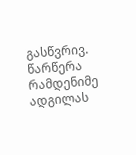გასწვრივ. წარწერა რამდენიმე ადგილას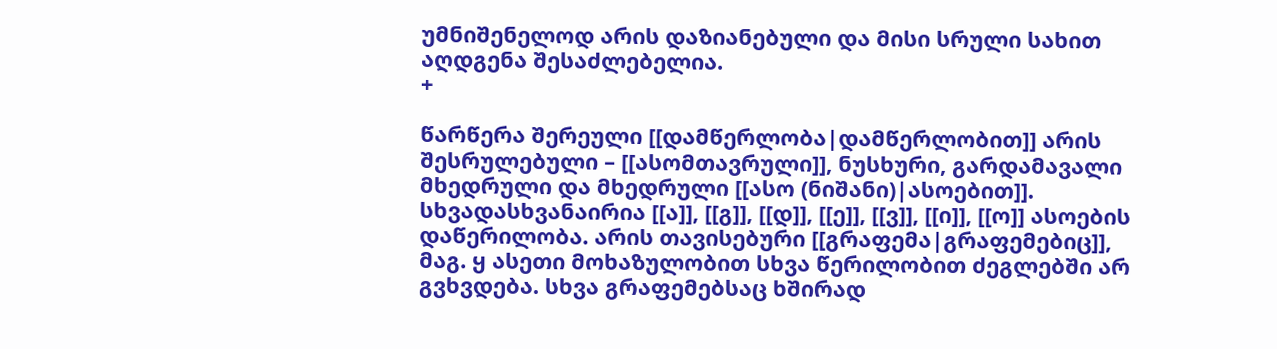უმნიშენელოდ არის დაზიანებული და მისი სრული სახით აღდგენა შესაძლებელია.
+

წარწერა შერეული [[დამწერლობა|დამწერლობით]] არის შესრულებული – [[ასომთავრული]], ნუსხური, გარდამავალი მხედრული და მხედრული [[ასო (ნიშანი)|ასოებით]]. სხვადასხვანაირია [[ა]], [[გ]], [[დ]], [[ე]], [[ვ]], [[ი]], [[ო]] ასოების დაწერილობა. არის თავისებური [[გრაფემა|გრაფემებიც]], მაგ. ყ ასეთი მოხაზულობით სხვა წერილობით ძეგლებში არ გვხვდება. სხვა გრაფემებსაც ხშირად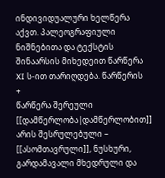ინდივიდუალური ხელწერა აქვთ. პალეოგრაფიული ნიშნებითა და ტექსტის შინაარსის მიხედეით წარწერა XI ს-ით თარიღდება. წარწერის
+
წარწერა შერეული [[დამწერლობა|დამწერლობით]] არის შესრულებული – [[ასომთავრული]], ნუსხური, გარდამავალი მხედრული და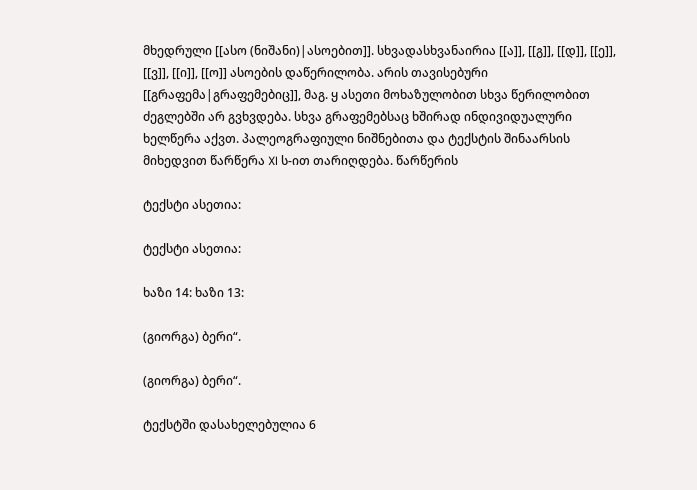მხედრული [[ასო (ნიშანი)|ასოებით]]. სხვადასხვანაირია [[ა]], [[გ]], [[დ]], [[ე]], [[ვ]], [[ი]], [[ო]] ასოების დაწერილობა. არის თავისებური [[გრაფემა|გრაფემებიც]], მაგ. ყ ასეთი მოხაზულობით სხვა წერილობით ძეგლებში არ გვხვდება. სხვა გრაფემებსაც ხშირად ინდივიდუალური ხელწერა აქვთ. პალეოგრაფიული ნიშნებითა და ტექსტის შინაარსის მიხედვით წარწერა XI ს-ით თარიღდება. წარწერის

ტექსტი ასეთია:

ტექსტი ასეთია:

ხაზი 14: ხაზი 13:

(გიორგა) ბერი“.

(გიორგა) ბერი“.

ტექსტში დასახელებულია 6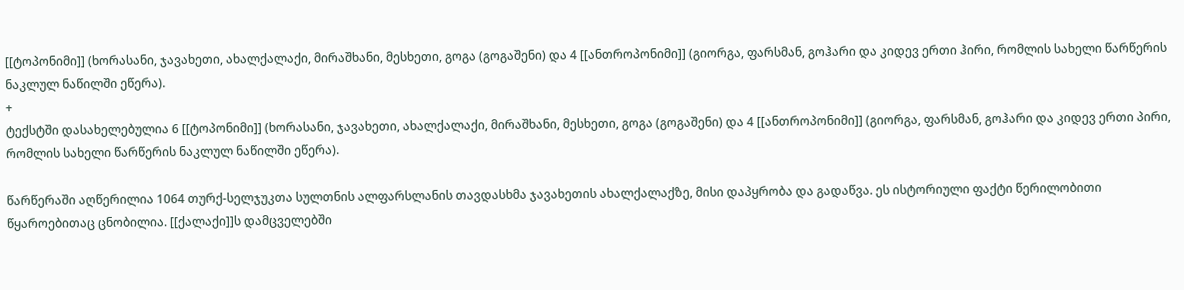[[ტოპონიმი]] (ხორასანი, ჯავახეთი, ახალქალაქი, მირაშხანი, მესხეთი, გოგა (გოგაშენი) და 4 [[ანთროპონიმი]] (გიორგა, ფარსმან, გოჰარი და კიდევ ერთი ჰირი, რომლის სახელი წარწერის ნაკლულ ნაწილში ეწერა).
+
ტექსტში დასახელებულია 6 [[ტოპონიმი]] (ხორასანი, ჯავახეთი, ახალქალაქი, მირაშხანი, მესხეთი, გოგა (გოგაშენი) და 4 [[ანთროპონიმი]] (გიორგა, ფარსმან, გოჰარი და კიდევ ერთი პირი, რომლის სახელი წარწერის ნაკლულ ნაწილში ეწერა).

წარწერაში აღწერილია 1064 თურქ-სელჯუკთა სულთნის ალფარსლანის თავდასხმა ჯავახეთის ახალქალაქზე, მისი დაპყრობა და გადაწვა. ეს ისტორიული ფაქტი წერილობითი წყაროებითაც ცნობილია. [[ქალაქი]]ს დამცველებში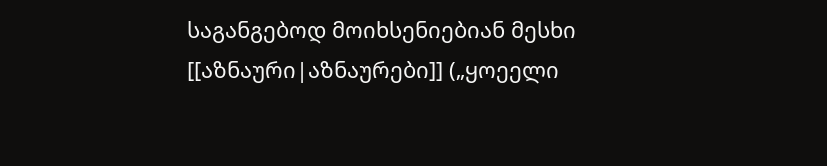საგანგებოდ მოიხსენიებიან მესხი [[აზნაური|აზნაურები]] („ყოეელი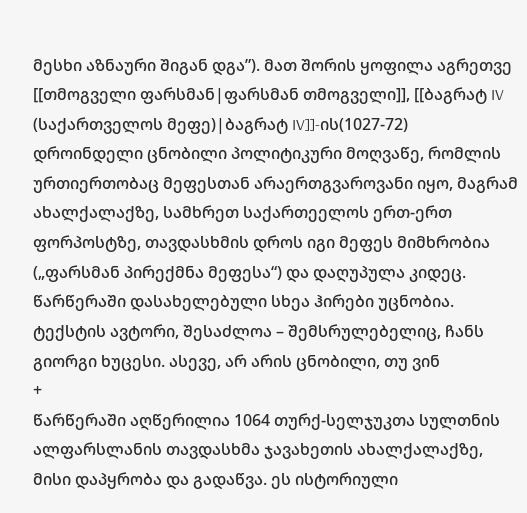მესხი აზნაური შიგან დგა”). მათ შორის ყოფილა აგრეთვე [[თმოგველი ფარსმან|ფარსმან თმოგველი]], [[ბაგრატ IV (საქართველოს მეფე)|ბაგრატ IV]]-ის(1027-72) დროინდელი ცნობილი პოლიტიკური მოღვაწე, რომლის ურთიერთობაც მეფესთან არაერთგვაროვანი იყო, მაგრამ ახალქალაქზე, სამხრეთ საქართეელოს ერთ-ერთ ფორპოსტზე, თავდასხმის დროს იგი მეფეს მიმხრობია („ფარსმან პირექმნა მეფესა“) და დაღუპულა კიდეც. წარწერაში დასახელებული სხეა ჰირები უცნობია. ტექსტის ავტორი, შესაძლოა – შემსრულებელიც, ჩანს გიორგი ხუცესი. ასევე, არ არის ცნობილი, თუ ვინ
+
წარწერაში აღწერილია 1064 თურქ-სელჯუკთა სულთნის ალფარსლანის თავდასხმა ჯავახეთის ახალქალაქზე, მისი დაპყრობა და გადაწვა. ეს ისტორიული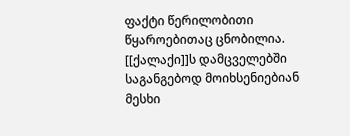ფაქტი წერილობითი წყაროებითაც ცნობილია. [[ქალაქი]]ს დამცველებში საგანგებოდ მოიხსენიებიან მესხი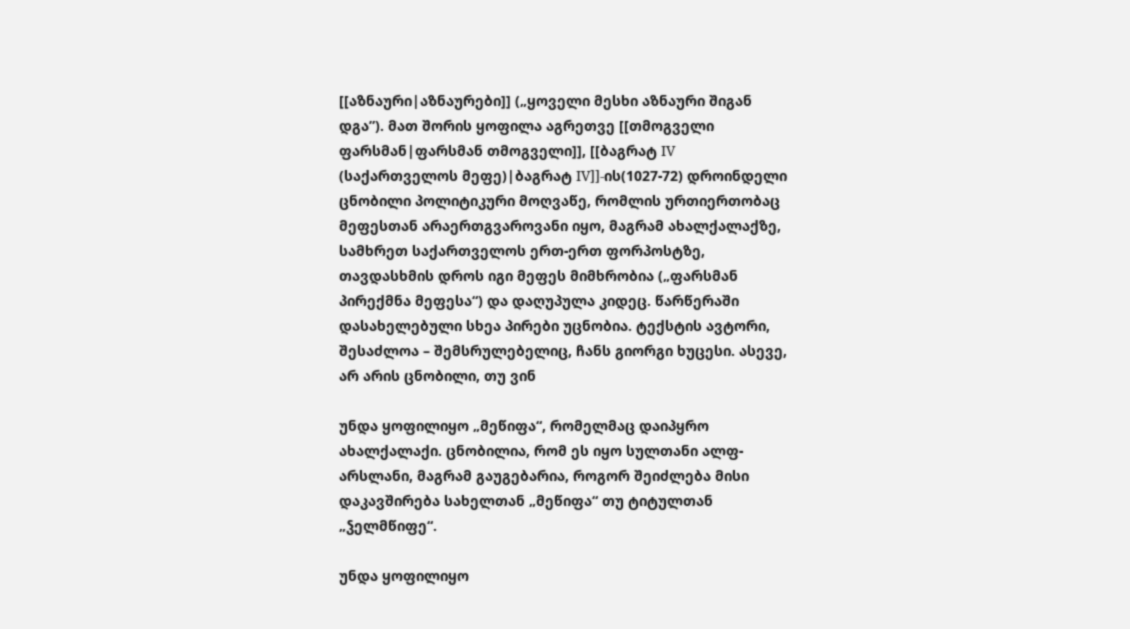[[აზნაური|აზნაურები]] („ყოველი მესხი აზნაური შიგან დგა”). მათ შორის ყოფილა აგრეთვე [[თმოგველი ფარსმან|ფარსმან თმოგველი]], [[ბაგრატ IV (საქართველოს მეფე)|ბაგრატ IV]]-ის(1027-72) დროინდელი ცნობილი პოლიტიკური მოღვაწე, რომლის ურთიერთობაც მეფესთან არაერთგვაროვანი იყო, მაგრამ ახალქალაქზე, სამხრეთ საქართველოს ერთ-ერთ ფორპოსტზე, თავდასხმის დროს იგი მეფეს მიმხრობია („ფარსმან პირექმნა მეფესა“) და დაღუპულა კიდეც. წარწერაში დასახელებული სხეა პირები უცნობია. ტექსტის ავტორი, შესაძლოა – შემსრულებელიც, ჩანს გიორგი ხუცესი. ასევე, არ არის ცნობილი, თუ ვინ

უნდა ყოფილიყო „მეწიფა“, რომელმაც დაიპყრო ახალქალაქი. ცნობილია, რომ ეს იყო სულთანი ალფ-არსლანი, მაგრამ გაუგებარია, როგორ შეიძლება მისი დაკავშირება სახელთან „მეწიფა“ თუ ტიტულთან „ჴელმწიფე“.

უნდა ყოფილიყო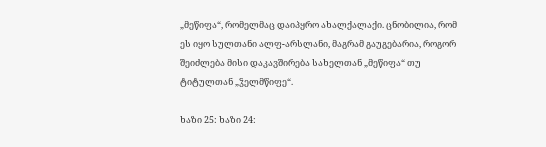„მეწიფა“, რომელმაც დაიპყრო ახალქალაქი. ცნობილია, რომ ეს იყო სულთანი ალფ-არსლანი, მაგრამ გაუგებარია, როგორ შეიძლება მისი დაკავშირება სახელთან „მეწიფა“ თუ ტიტულთან „ჴელმწიფე“.

ხაზი 25: ხაზი 24: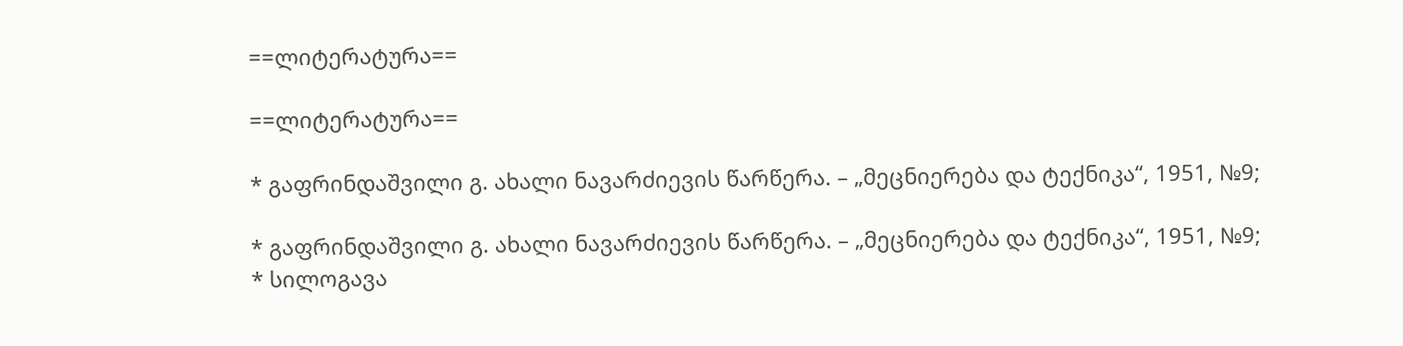==ლიტერატურა==

==ლიტერატურა==

* გაფრინდაშვილი გ. ახალი ნავარძიევის წარწერა. – „მეცნიერება და ტექნიკა“, 1951, №9;

* გაფრინდაშვილი გ. ახალი ნავარძიევის წარწერა. – „მეცნიერება და ტექნიკა“, 1951, №9;
* სილოგავა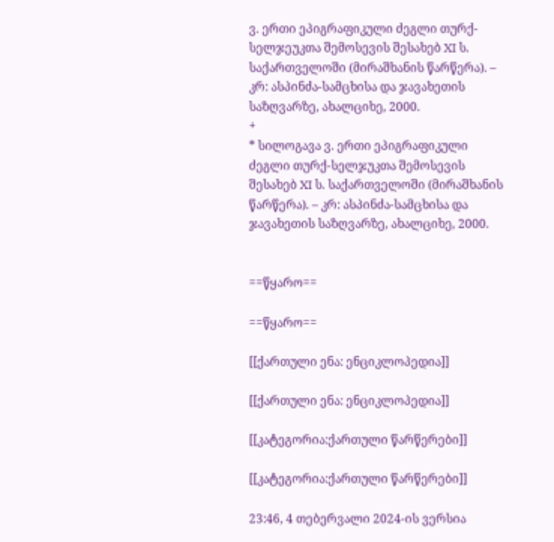ვ. ერთი ეპიგრაფიკული ძეგლი თურქ-სელჯეუკთა შემოსევის შესახებ XI ს. საქართველოში (მირაშხანის წარწერა). – კრ: ასპინძა-სამცხისა და ჯავახეთის საზღვარზე, ახალციხე, 2000.
+
* სილოგავა ვ. ერთი ეპიგრაფიკული ძეგლი თურქ-სელჯუკთა შემოსევის შესახებ XI ს. საქართველოში (მირაშხანის წარწერა). – კრ: ასპინძა-სამცხისა და ჯავახეთის საზღვარზე, ახალციხე, 2000.


==წყარო==

==წყარო==

[[ქართული ენა: ენციკლოპედია]]

[[ქართული ენა: ენციკლოპედია]]

[[კატეგორია:ქართული წარწერები]]

[[კატეგორია:ქართული წარწერები]]

23:46, 4 თებერვალი 2024-ის ვერსია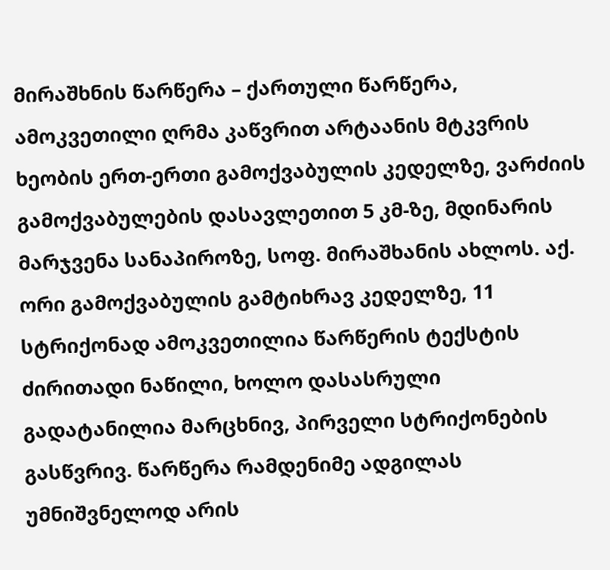მირაშხნის წარწერა – ქართული წარწერა, ამოკვეთილი ღრმა კაწვრით არტაანის მტკვრის ხეობის ერთ-ერთი გამოქვაბულის კედელზე, ვარძიის გამოქვაბულების დასავლეთით 5 კმ-ზე, მდინარის მარჯვენა სანაპიროზე, სოფ. მირაშხანის ახლოს. აქ. ორი გამოქვაბულის გამტიხრავ კედელზე, 11 სტრიქონად ამოკვეთილია წარწერის ტექსტის ძირითადი ნაწილი, ხოლო დასასრული გადატანილია მარცხნივ, პირველი სტრიქონების გასწვრივ. წარწერა რამდენიმე ადგილას უმნიშვნელოდ არის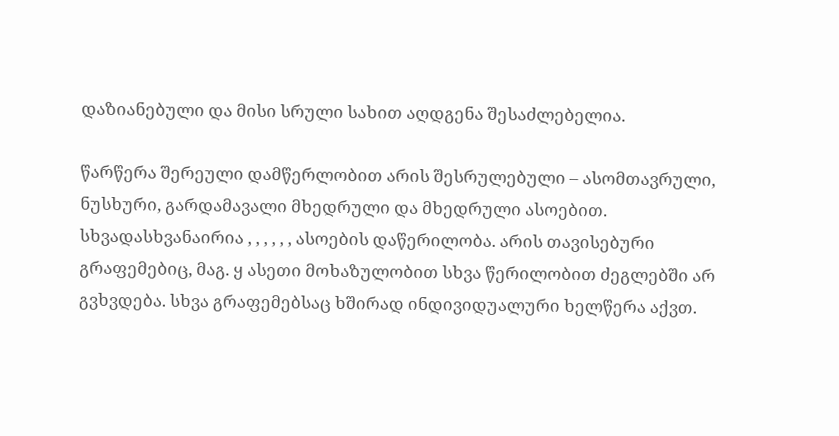დაზიანებული და მისი სრული სახით აღდგენა შესაძლებელია.

წარწერა შერეული დამწერლობით არის შესრულებული – ასომთავრული, ნუსხური, გარდამავალი მხედრული და მხედრული ასოებით. სხვადასხვანაირია , , , , , , ასოების დაწერილობა. არის თავისებური გრაფემებიც, მაგ. ყ ასეთი მოხაზულობით სხვა წერილობით ძეგლებში არ გვხვდება. სხვა გრაფემებსაც ხშირად ინდივიდუალური ხელწერა აქვთ.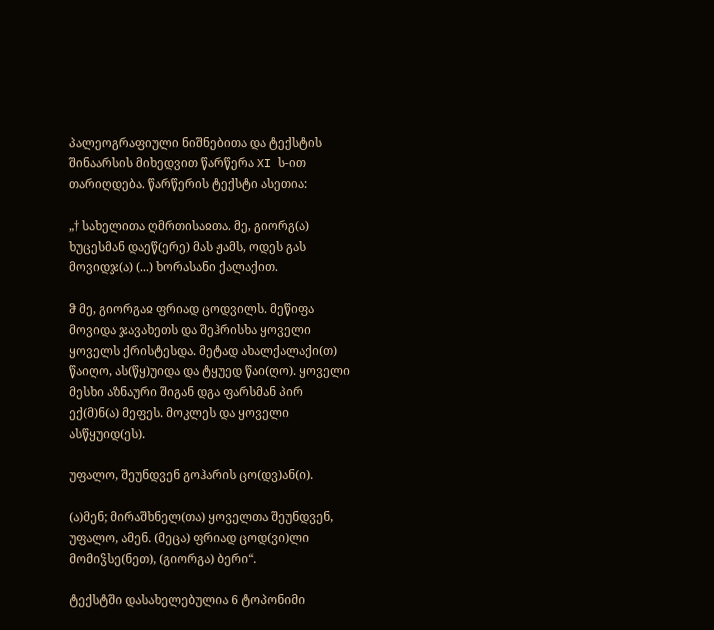პალეოგრაფიული ნიშნებითა და ტექსტის შინაარსის მიხედვით წარწერა XI ს-ით თარიღდება. წარწერის ტექსტი ასეთია:

„† სახელითა ღმრთისაჲთა. მე, გიორგ(ა) ხუცესმან დაეწ(ერე) მას ჟამს, ოდეს გას მოვიდჯ(ა) (...) ხორასანი ქალაქით.

ჵ მე, გიორგაჲ ფრიად ცოდვილს. მეწიფა მოვიდა ჯავახეთს და შეჰრისხა ყოველი ყოველს ქრისტესდა. მეტად ახალქალაქი(თ) წაიღო, ას(წყ)უიდა და ტყუედ წაი(ღო). ყოველი მესხი აზნაური შიგან დგა ფარსმან პირ ექ(მ)ნ(ა) მეფეს. მოკლეს და ყოველი ასწყუიდ(ეს).

უფალო, შეუნდვენ გოჰარის ცო(დვ)ან(ი).

(ა)მენ; მირაშხნელ(თა) ყოველთა შეუნდვენ, უფალო, ამენ. (მეცა) ფრიად ცოდ(ვი)ლი მომიჴსე(ნეთ), (გიორგა) ბერი“.

ტექსტში დასახელებულია 6 ტოპონიმი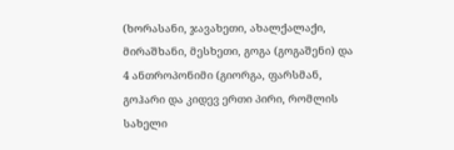(ხორასანი, ჯავახეთი, ახალქალაქი, მირაშხანი, მესხეთი, გოგა (გოგაშენი) და 4 ანთროპონიმი (გიორგა, ფარსმან, გოჰარი და კიდევ ერთი პირი, რომლის სახელი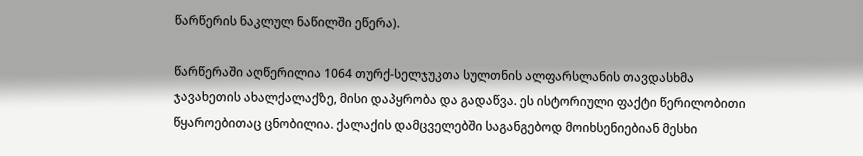წარწერის ნაკლულ ნაწილში ეწერა).

წარწერაში აღწერილია 1064 თურქ-სელჯუკთა სულთნის ალფარსლანის თავდასხმა ჯავახეთის ახალქალაქზე, მისი დაპყრობა და გადაწვა. ეს ისტორიული ფაქტი წერილობითი წყაროებითაც ცნობილია. ქალაქის დამცველებში საგანგებოდ მოიხსენიებიან მესხი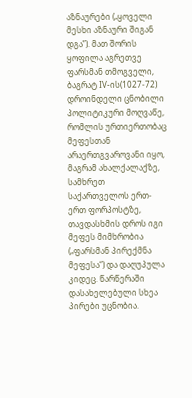აზნაურები („ყოველი მესხი აზნაური შიგან დგა”). მათ შორის ყოფილა აგრეთვე ფარსმან თმოგველი, ბაგრატ IV-ის(1027-72) დროინდელი ცნობილი პოლიტიკური მოღვაწე, რომლის ურთიერთობაც მეფესთან არაერთგვაროვანი იყო, მაგრამ ახალქალაქზე, სამხრეთ საქართველოს ერთ-ერთ ფორპოსტზე, თავდასხმის დროს იგი მეფეს მიმხრობია („ფარსმან პირექმნა მეფესა“) და დაღუპულა კიდეც. წარწერაში დასახელებული სხეა პირები უცნობია.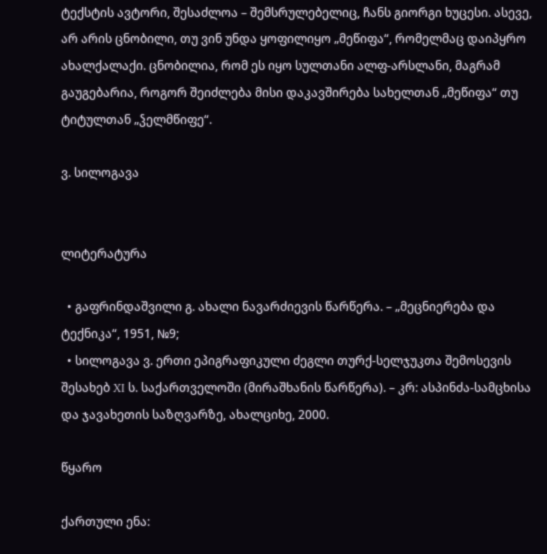ტექსტის ავტორი, შესაძლოა – შემსრულებელიც, ჩანს გიორგი ხუცესი. ასევე, არ არის ცნობილი, თუ ვინ უნდა ყოფილიყო „მეწიფა“, რომელმაც დაიპყრო ახალქალაქი. ცნობილია, რომ ეს იყო სულთანი ალფ-არსლანი, მაგრამ გაუგებარია, როგორ შეიძლება მისი დაკავშირება სახელთან „მეწიფა“ თუ ტიტულთან „ჴელმწიფე“.

ვ. სილოგავა


ლიტერატურა

  • გაფრინდაშვილი გ. ახალი ნავარძიევის წარწერა. – „მეცნიერება და ტექნიკა“, 1951, №9;
  • სილოგავა ვ. ერთი ეპიგრაფიკული ძეგლი თურქ-სელჯუკთა შემოსევის შესახებ XI ს. საქართველოში (მირაშხანის წარწერა). – კრ: ასპინძა-სამცხისა და ჯავახეთის საზღვარზე, ახალციხე, 2000.

წყარო

ქართული ენა: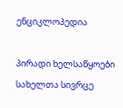ენციკლოპედია

პირადი ხელსაწყოები
სახელთა სივრცე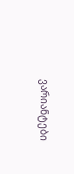ვარიანტები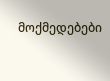მოქმედებები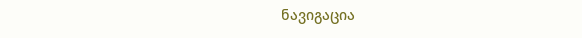ნავიგაცია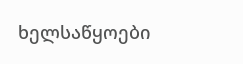ხელსაწყოები